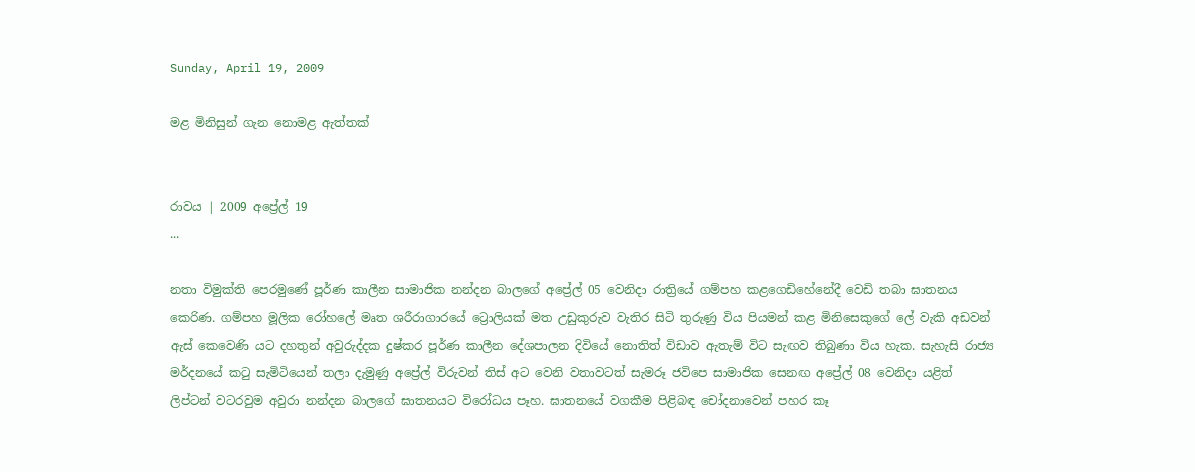Sunday, April 19, 2009

මළ මිනිසුන් ගැන නොමළ ඇත්තක්


රාවය | 2009 අප්‍රේල් 19
...

නතා විමුක්ති පෙරමුණේ පූර්ණ කාලීන සාමාජික නන්දන බාලගේ අප්‍රේල් 05 වෙනිදා රාත්‍රියේ ගම්පහ කළගෙඩිහේනේදී වෙඩි තබා ඝාතනය කෙරිණ. ගම්පහ මූලික රෝහලේ මෘත ශරීරාගාරයේ ට්‍රොලියක් මත උඩුකුරුව වැතිර සිටි තුරුණු විය පියමන් කළ මිනිසෙකුගේ ලේ වැකි අඩවන් ඇස් කෙවෙණි යට දහතුන් අවුරුද්දක දුෂ්කර පූර්ණ කාලීන දේශපාලන දිවියේ නොතිත් විඩාව ඇතැම් විට සැඟව තිබුණා විය හැක. සැහැසි රාජ්‍ය මර්දනයේ කටු සැමිටියෙන් තලා දැමුණු අප්‍රේල් විරුවන් තිස් අට වෙනි වතාවටත් සැමරූ ජවිපෙ සාමාජික සෙනඟ අප්‍රේල් 08 වෙනිදා යළිත් ලිප්ටන් වටරවුම අවුරා නන්දන බාලගේ ඝාතනයට විරෝධය පෑහ. ඝාතනයේ වගකීම පිළිබඳ චෝදනාවෙන් පහර කෑ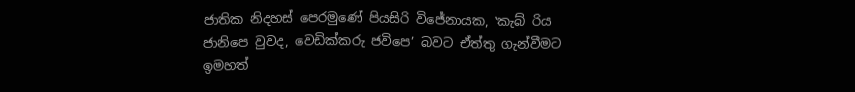ජාතික නිදහස් පෙරමුණේ පියසිරි විජේනායක, ‛කැබ් රිය ජානිපෙ වුවද, වෙඩික්කරු ජවිපෙ’ බවට ඒත්තු ගැන්වීමට ඉමහත්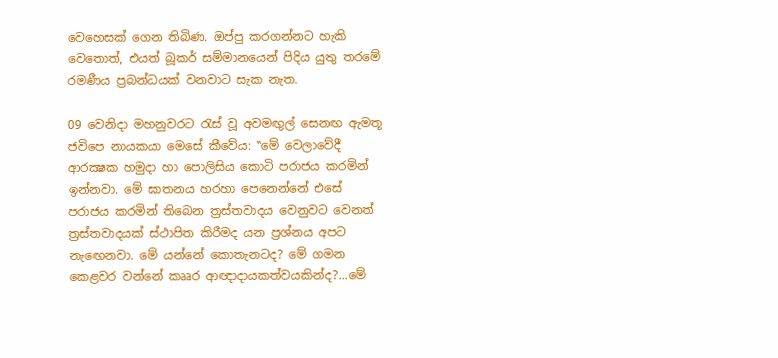වෙහෙසක් ගෙන තිබිණ. ඔප්පු කරගන්නට හැකි වෙතොත්, එයත් බූකර් සම්මානයෙන් පිදිය යුතු තරමේ රමණීය ප්‍රබන්ධයක් වනවාට සැක නැත.

09 වෙනිදා මහනුවරට රැස් වූ අවමඟුල් සෙනඟ ඇමතූ ජවිපෙ නායකයා මෙසේ කීවේය: ‛‛මේ වෙලාවේදී ආරක්‍ෂක හමුදා හා පොලිසිය කොටි පරාජය කරමින් ඉන්නවා. මේ ඝාතනය හරහා පෙනෙන්නේ එසේ පරාජය කරමින් තිබෙන ත්‍රස්තවාදය වෙනුවට වෙනත් ත්‍රස්තවාදයක් ස්ථාපිත කිරීමද යන ප්‍රශ්නය අපට නැඟෙනවා. මේ යන්නේ කොතැනටද? මේ ගමන කෙළවර වන්නේ කෲර ආඥාදායකත්වයකින්ද?...මේ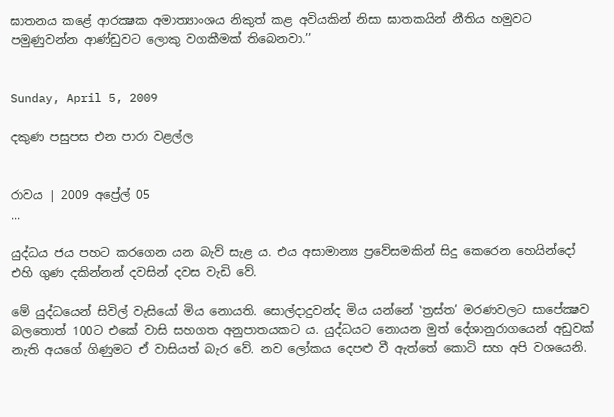ඝාතනය කළේ ආරක්‍ෂක අමාත්‍යාංශය නිකුත් කළ අවියකින් නිසා ඝාතකයින් නීතිය හමුවට පමුණුවන්න ආණ්ඩුවට ලොකු වගකීමක් තිබෙනවා.’’


Sunday, April 5, 2009

දකුණ පසුපස එන පාරා වළල්ල


රාවය | 2009 අප්‍රේල් 05
...

යුද්ධය ජය පහට කරගෙන යන බැව් සැළ ය. එය අසාමාන්‍ය ප්‍රවේසමකින් සිදු කෙරෙන හෙයින්දෝ එහි ගුණ දකින්නන් දවසින් දවස වැඩි වේ.

මේ යුද්ධයෙන් සිවිල් වැසියෝ මිය නොයති. සොල්දාදුවන්ද මිය යන්නේ ‛ත්‍රස්ත’ මරණවලට සාපේක්‍ෂව බලතොත් 100ට එකේ වාසි සහගත අනුපාතයකට ය. යුද්ධයට නොයන මුත් දේශානුරාගයෙන් අඩුවක් නැති අයගේ ගිණුමට ඒ වාසියත් බැර වේ. නව ලෝකය දෙපළු වී ඇත්තේ කොටි සහ අපි වශයෙනි.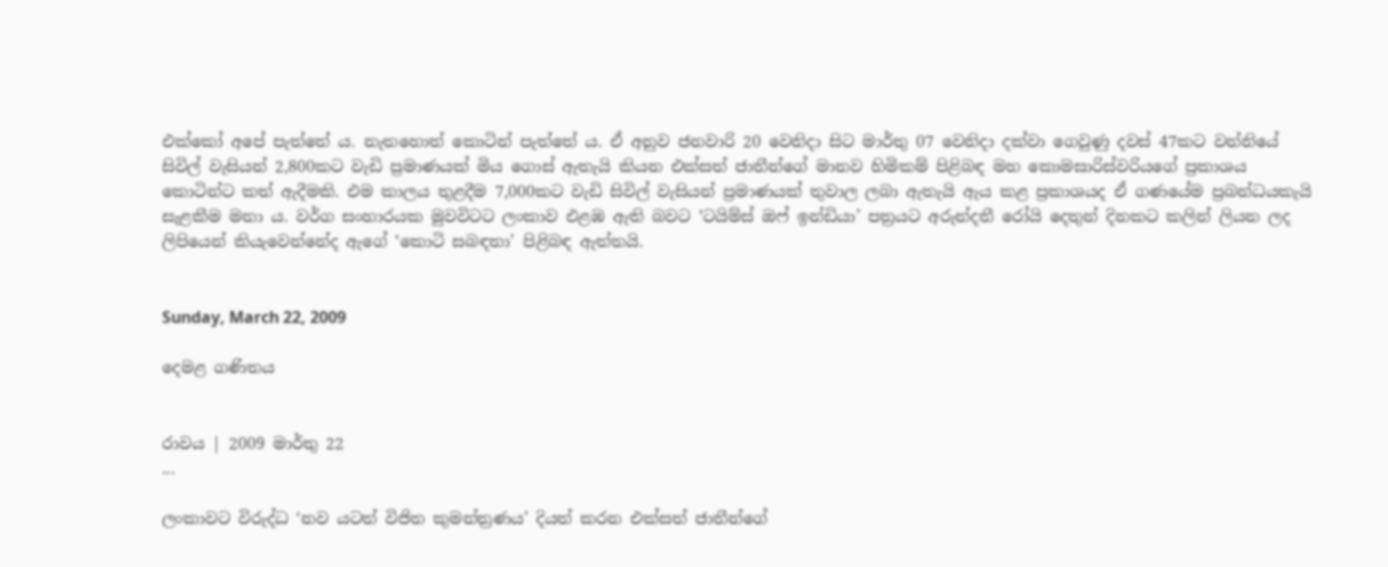එක්කෝ අපේ පැත්තේ ය. නැතහොත් කොටින් පැත්තේ ය. ඒ අනුව ජනවාරි 20 වෙනිදා සිට මාර්තු 07 වෙනිදා දක්වා ගෙවුණු දවස් 47කට වන්නියේ සිවිල් වැසියන් 2,800කට වැඩි ප්‍රමාණයක් මිය ගොස් ඇතැයි කියන එක්සත් ජාතීන්ගේ මානව හිමිකම් පිළිබඳ මහ කොමසාරිස්වරියගේ ප්‍රකාශය කොටින්ට කත් ඇදීමකි. එම කාලය තුළදීම 7,000කට වැඩි සිවිල් වැසියන් ප්‍රමාණයක් තුවාල ලබා ඇතැයි ඇය කළ ප්‍රකාශයද ඒ ගණයේම ප්‍රබන්ධයකැයි සැළකීම මනා ය. වර්ග සංහාරයක මුවවිටට ලංකාව එළඹ ඇති බවට ‛ටයිම්ස් ඔෆ් ඉන්ඩියා’ පත්‍රයට අරුන්දතී රෝයි දෙතුන් දිනකට කලින් ලියන ලද ලිපියෙන් කියැවෙන්නේද ඇගේ ‛කොටි සබඳතා’ පිළිබඳ ඇත්තයි.


Sunday, March 22, 2009

දෙමළ ගණිතය


රාවය | 2009 මාර්තු 22
...

ලංකාවට විරුද්ධ ‘නව යටත් විජිත කුමන්ත්‍රණය’ දියත් කරන එක්සත් ජාතීන්ගේ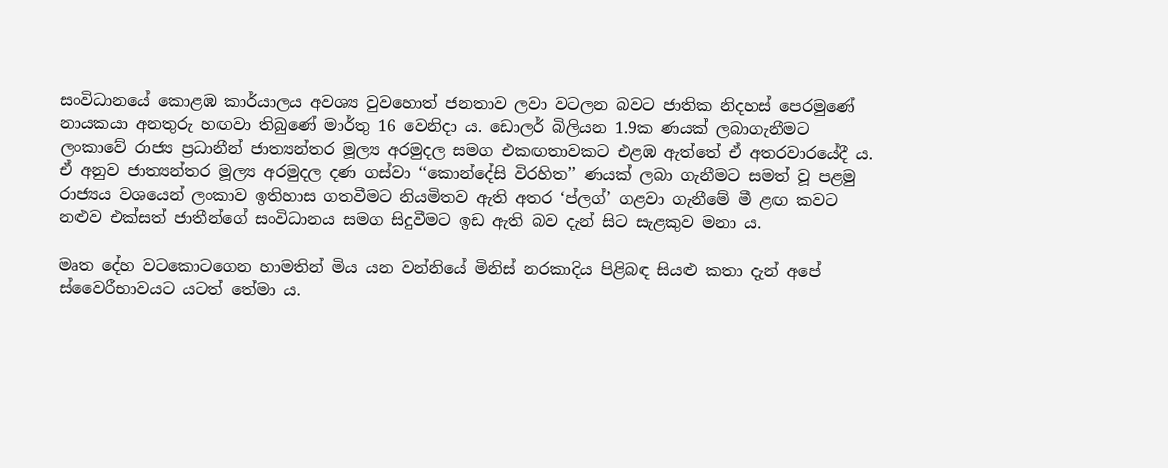සංවිධානයේ කොළඹ කාර්යාලය අවශ්‍ය වුවහොත් ජනතාව ලවා වටලන බවට ජාතික නිදහස් පෙරමුණේ නායකයා අනතුරු හඟවා තිබුණේ මාර්තු 16 වෙනිදා ය. ඩොලර් බිලියන 1.9ක ණයක් ලබාගැනීමට ලංකාවේ රාජ්‍ය ප්‍රධානීන් ජාත්‍යන්තර මූල්‍ය අරමුදල සමග එකඟතාවකට එළඹ ඇත්තේ ඒ අතරවාරයේදී ය. ඒ අනුව ජාත්‍යන්තර මූල්‍ය අරමුදල දණ ගස්වා ‘‘කොන්දේසි විරහිත’’ ණයක් ලබා ගැනීමට සමත් වූ පළමු රාජ්‍යය වශයෙන් ලංකාව ඉතිහාස ගතවීමට නියමිතව ඇති අතර ‘ප්ලග්’ ගළවා ගැනීමේ මී ළඟ කවට නළුව එක්සත් ජාතීන්ගේ සංවිධානය සමග සිදුවීමට ඉඩ ඇති බව දැන් සිට සැළකුව මනා ය.

මෘත දේහ වටකොටගෙන හාමතින් මිය යන වන්නියේ මිනිස් නරකාදිය පිළිබඳ සියළු කතා දැන් අපේ ස්වෛරීභාවයට යටත් තේමා ය.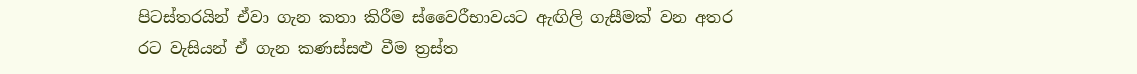පිටස්තරයින් ඒවා ගැන කතා කිරීම ස්වෛරීභාවයට ඇඟිලි ගැසීමක් වන අතර රට වැසියන් ඒ ගැන කණස්සළු වීම ත්‍රස්ත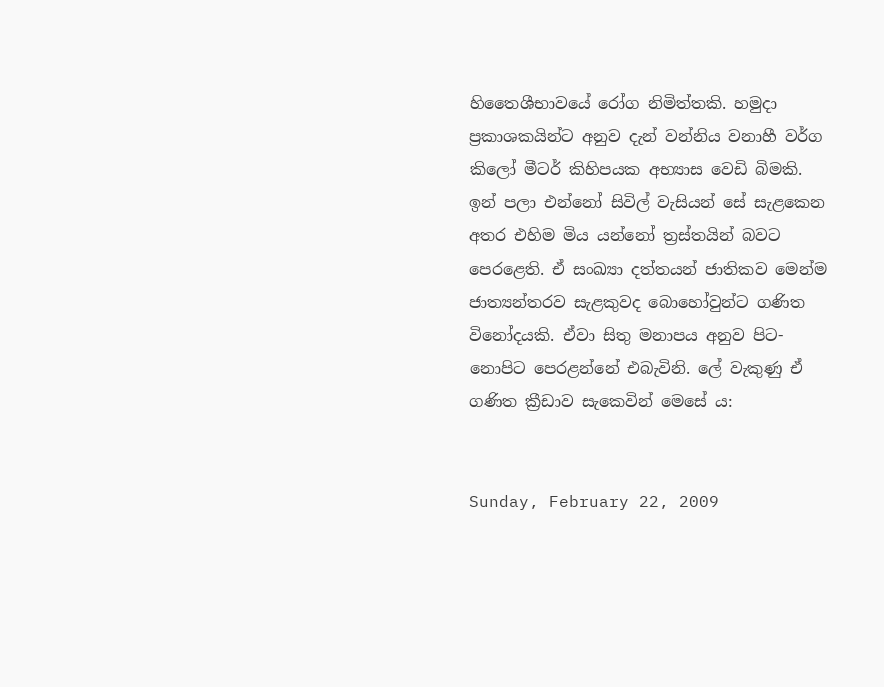හිතෛශීභාවයේ රෝග නිමිත්තකි. හමුදා ප්‍රකාශකයින්ට අනුව දැන් වන්නිය වනාහී වර්ග කිලෝ මීටර් කිහිපයක අභ්‍යාස වෙඩි බිමකි. ඉන් පලා එන්නෝ සිවිල් වැසියන් සේ සැළකෙන අතර එහිම මිය යන්නෝ ත්‍රස්තයින් බවට පෙරළෙති. ඒ සංඛ්‍යා දත්තයන් ජාතිකව මෙන්ම ජාත්‍යන්තරව සැළකුවද බොහෝවුන්ට ගණිත විනෝදයකි. ඒවා සිතු මනාපය අනුව පිට-නොපිට පෙරළන්නේ එබැවිනි. ලේ වැකුණු ඒ ගණිත ක්‍රීඩාව සැකෙවින් මෙසේ ය:


Sunday, February 22, 2009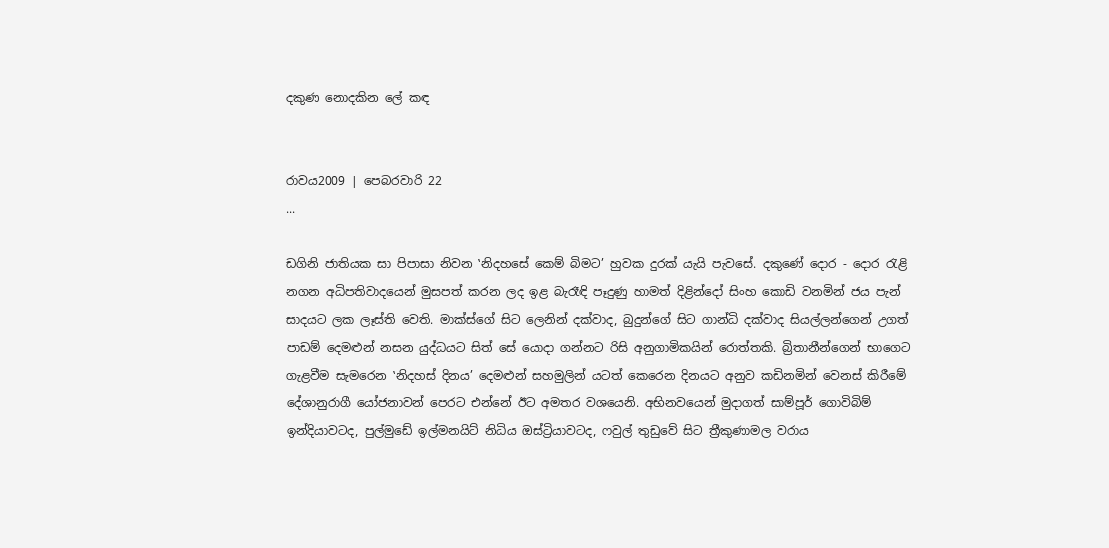දකුණ නොදකින ලේ කඳ


රාවය2009 | පෙබරවාරි 22
...

ඩගිනි ජාතියක සා පිපාසා නිවන ‛නිදහසේ කෙම් බිමට’ හුවක දුරක් යැයි පැවසේ. දකුණේ දොර - දොර රැළි නගන අධිපතිවාදයෙන් මුසපත් කරන ලද ඉළ බැරෑඳි පෑදුණු හාමත් දිළින්දෝ සිංහ කොඩි වනමින් ජය පැන් සාදයට ලක ලෑස්ති වෙති. මාක්ස්ගේ සිට ලෙනින් දක්වාද, බුදුන්ගේ සිට ගාන්ධි දක්වාද සියල්ලන්ගෙන් උගත් පාඩම් දෙමළුන් නසන යුද්ධයට සිත් සේ යොදා ගන්නට රිසි අනුගාමිකයින් රොත්තකි. බ්‍රිතානීන්ගෙන් භාගෙට ගැළවීම සැමරෙන ‛නිදහස් දිනය’ දෙමළුන් සහමුලින් යටත් කෙරෙන දිනයට අනුව කඩිනමින් වෙනස් කිරීමේ දේශානුරාගී යෝජනාවන් පෙරට එන්නේ ඊට අමතර වශයෙනි. අභිනවයෙන් මුදාගත් සාම්පූර් ගොවිබිම් ඉන්දියාවටද, පුල්මුඩේ ඉල්මනයිට් නිධිය ඔස්ට්‍රියාවටද, ෆවුල් තුඩුවේ සිට ත්‍රීකුණාමල වරාය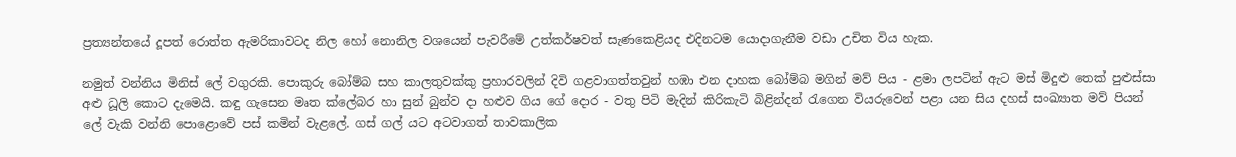ප්‍රත්‍යන්තයේ දූපත් රොත්ත ඇමරිකාවටද නිල හෝ නොනිල වශයෙන් පැවරීමේ උත්කර්ෂවත් සැණකෙළියද එදිනටම යොදාගැනීම වඩා උචිත විය හැක.

නමුත් වන්නිය මිනිස් ලේ වගුරකි. පොකුරු බෝම්බ සහ කාලතුවක්කු ප්‍රහාරවලින් දිවි ගළවාගත්තවුන් හඹා එන දාහක බෝම්බ මගින් මව් පිය - ළමා ලපටින් ඇට මස් මිදුළු තෙක් පුළුස්සා අළු ධූලි කොට දැමෙයි. කඳු ගැසෙන මෘත ක්ලේබර හා සුන් බුන්ව දා හළුව ගිය ගේ දොර - වතු පිටි මැදින් කිරිකැටි බිළින්දන් රැගෙන වියරුවෙන් පළා යන සිය දහස් සංඛ්‍යාත මව් පියන් ලේ වැකි වන්නි පොළොවේ පස් කමින් වැළලේ. ගස් ගල් යට අටවාගත් තාවකාලික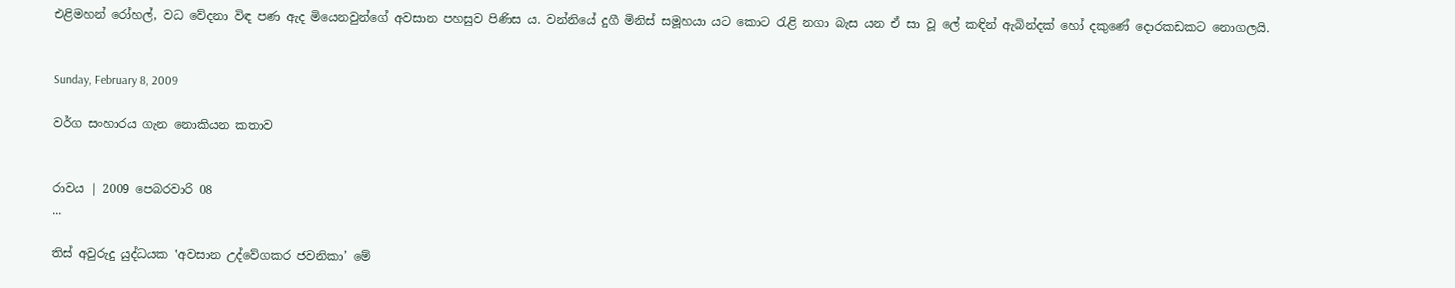එළිමහන් රෝහල්, වධ වේදනා විඳ පණ ඇද මියෙනවුන්ගේ අවසාන පහසුව පිණිස ය. වන්නියේ දුගී මිනිස් සමූහයා යට කොට රැළි නගා බැස යන ඒ සා වූ ලේ කඳින් ඇබින්දක් හෝ දකුණේ දොරකඩකට නොගලයි.


Sunday, February 8, 2009

වර්ග සංහාරය ගැන නොකියන කතාව


රාවය | 2009 පෙබරවාරි 08
...

තිස් අවුරුදු යුද්ධයක ‛අවසාන උද්වේගකර ජවනිකා’ මේ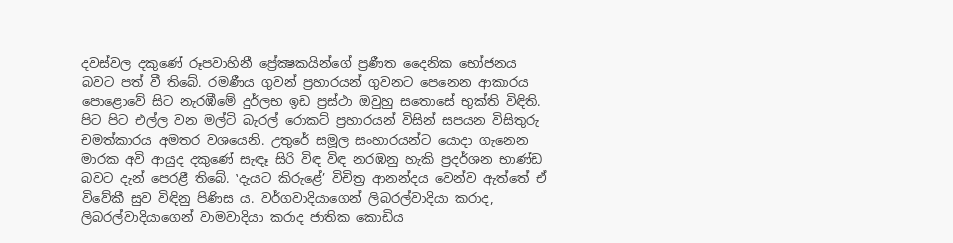දවස්වල දකුණේ රූපවාහිනී ප්‍රේක්‍ෂකයින්ගේ ප්‍රණීත දෛනික භෝජනය බවට පත් වී තිබේ. රමණීය ගුවන් ප්‍රහාරයන් ගුවනට පෙනෙන ආකාරය පොළොවේ සිට නැරඹීමේ දුර්ලභ ඉඩ ප්‍රස්ථා ඔවුහු සතොසේ භුක්ති විඳිති. පිට පිට එල්ල වන මල්ටි බැරල් රොකට් ප්‍රහාරයන් විසින් සපයන විසිතුරු චමත්කාරය අමතර වශයෙනි. උතුරේ සමූල සංහාරයන්ට යොදා ගැනෙන මාරක අවි ආයුද දකුණේ සැඳෑ සිරි විඳ විඳ නරඹනු හැකි ප්‍රදර්ශන භාණ්ඩ බවට දැන් පෙරළී තිබේ. ‛දැයට කිරුළේ’ විචිත්‍ර ආනන්දය වෙන්ව ඇත්තේ ඒ විවේකී සුව විඳිනු පිණිස ය. වර්ගවාදියාගෙන් ලිබරල්වාදියා කරාද, ලිබරල්වාදියාගෙන් වාමවාදියා කරාද ජාතික කොඩිය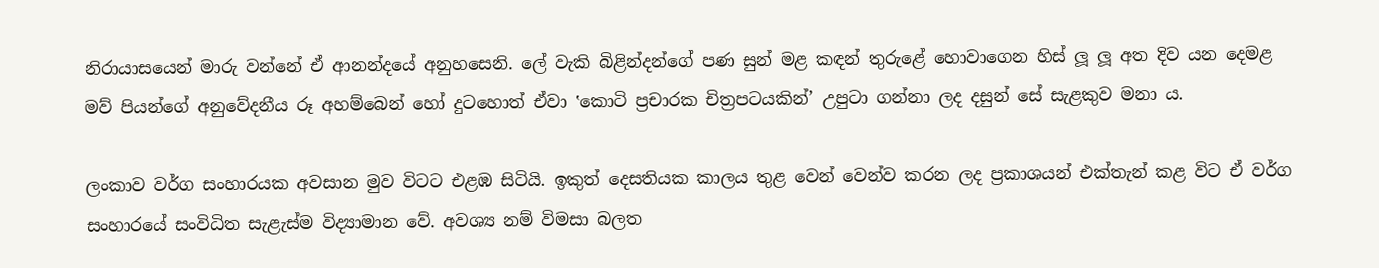නිරායාසයෙන් මාරු වන්නේ ඒ ආනන්දයේ අනුහසෙනි. ලේ වැකි බිළින්දන්ගේ පණ සුන් මළ කඳන් තුරුළේ හොවාගෙන හිස් ලූ ලූ අත දිව යන දෙමළ මව් පියන්ගේ අනුවේදනීය රූ අහම්බෙන් හෝ දුටහොත් ඒවා ‛කොටි ප්‍රචාරක චිත්‍රපටයකින්’ උපුටා ගන්නා ලද දසුන් සේ සැළකුව මනා ය.

ලංකාව වර්ග සංහාරයක අවසාන මුව විටට එළඹ සිටියි. ඉකුත් දෙසතියක කාලය තුළ වෙන් වෙන්ව කරන ලද ප්‍රකාශයන් එක්තැන් කළ විට ඒ වර්ග සංහාරයේ සංවිධිත සැළැස්ම විද්‍යාමාන වේ. අවශ්‍ය නම් විමසා බලත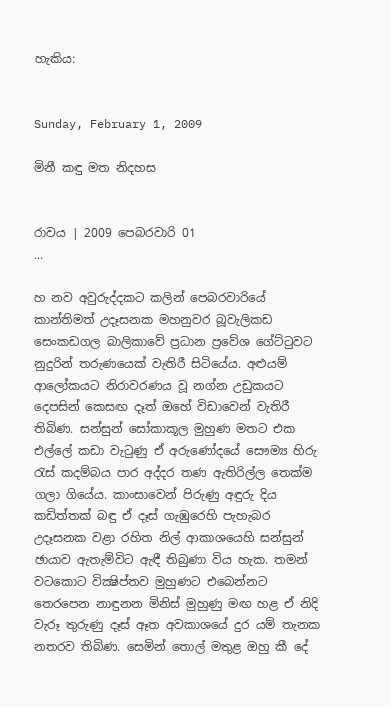හැකිය:


Sunday, February 1, 2009

මිනී කඳු මත නිදහස


රාවය | 2009 පෙබරවාරි 01
...

හ නව අවුරුද්දකට කලින් පෙබරවාරියේ කාන්තිමත් උදෑසනක මහනුවර බූවැලිකඩ සෙංකඩගල බාලිකාවේ ප්‍රධාන ප්‍රවේශ ගේට්ටුවට නුදුරින් තරුණයෙක් වැතිරී සිටියේය. අළුයම් ආලෝකයට නිරාවරණය වූ නග්න උඩුකයට දෙපසින් කෙසඟ දෑත් ඔහේ විඩාවෙන් වැතිරී තිබිණ. සන්සුන් සෝකාකූල මුහුණ මතට එක එල්ලේ කඩා වැටුණු ඒ අරුණෝදයේ සෞම්‍ය හිරු රැස් කදම්බය පාර අද්දර තණ ඇතිරිල්ල තෙක්ම ගලා ගියේය. කාංසාවෙන් පිරුණු අඳුරු දිය කඩිත්තක් බඳු ඒ දෑස් ගැඹුරෙහි පැහැබර උදෑසනක වළා රහිත නිල් ආකාශයෙහි සන්සුන් ඡායාව ඇතැම්විට ඇඳී තිබුණා විය හැක. තමන් වටකොට වික්‍ෂිප්තව මුහුණට එබෙන්නට තෙරපෙන නාඳුනන මිනිස් මුහුණු මඟ හළ ඒ නිදි වැරූ තුරුණු දෑස් ඈත අවකාශයේ දුර යම් තැනක නතරව තිබිණ. සෙමින් තොල් මතුළ ඔහු කී දේ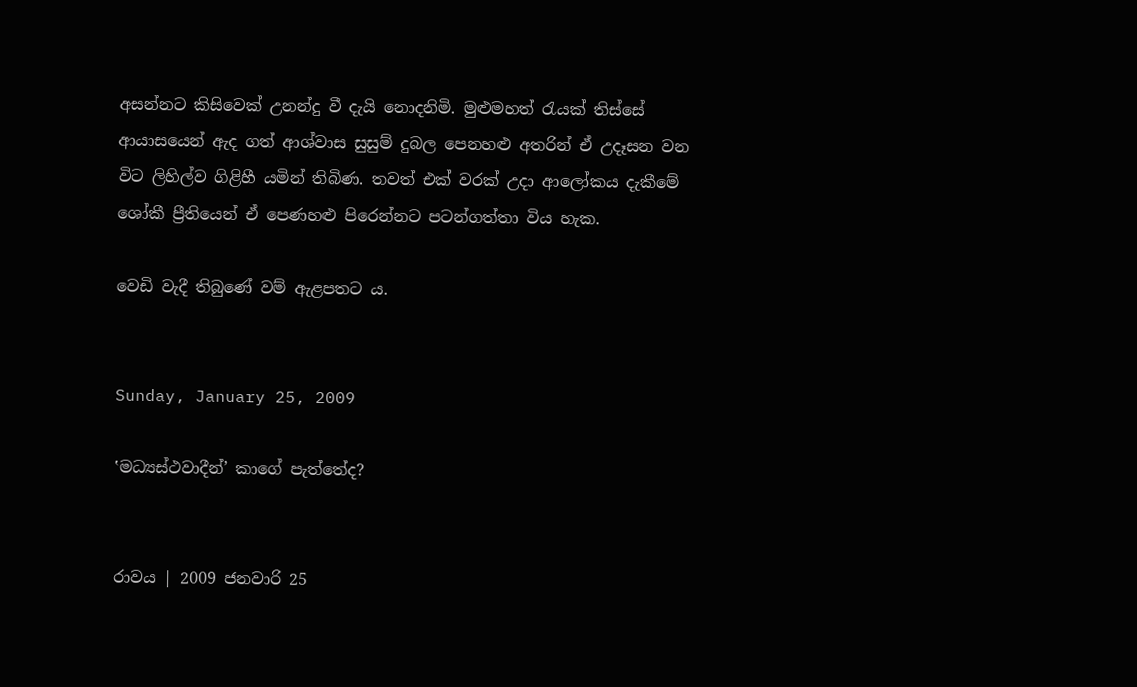අසන්නට කිසිවෙක් උනන්දු වී දැයි නොදනිමි. මුළුමහත් රැයක් තිස්සේ ආයාසයෙන් ඇද ගත් ආශ්වාස සුසුම් දුබල පෙනහළු අතරින් ඒ උදෑසන වන විට ලිහිල්ව ගිළිහී යමින් තිබිණ. තවත් එක් වරක් උදා ආලෝකය දැකීමේ ශෝකී ප්‍රීතියෙන් ඒ පෙණහළු පිරෙන්නට පටන්ගත්තා විය හැක.

වෙඩි වැදී තිබුණේ වම් ඇළපතට ය.


Sunday, January 25, 2009

‛මධ්‍යස්ථවාදීන්’ කාගේ පැත්තේද?


රාවය | 2009 ජනවාරි 25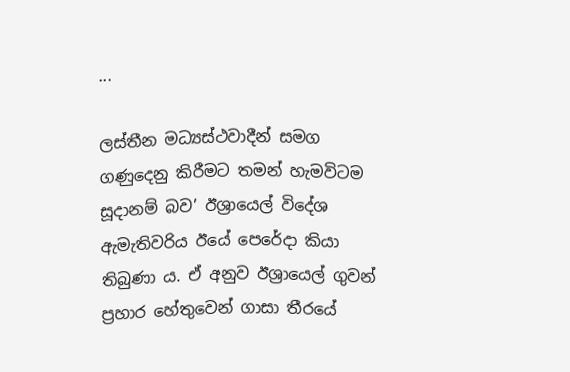...

ලස්තීන මධ්‍යස්ථවාදීන් සමග ගණුදෙනු කිරීමට තමන් හැමවිටම සූදානම් බව’ ඊශ්‍රායෙල් විදේශ ඇමැතිවරිය ඊයේ පෙරේදා කියා තිබුණා ය. ඒ අනුව ඊශ්‍රායෙල් ගුවන් ප්‍රහාර හේතුවෙන් ගාසා තීරයේ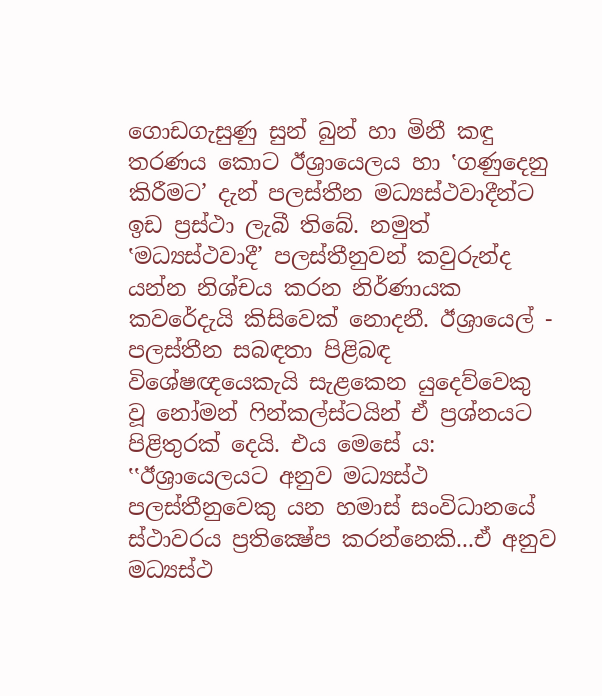ගොඩගැසුණු සුන් බුන් හා මිනී කඳු තරණය කොට ඊශ්‍රායෙලය හා ‛ගණුදෙනු කිරීමට’ දැන් පලස්තීන මධ්‍යස්ථවාදීන්ට ඉඩ ප්‍රස්ථා ලැබී තිබේ. නමුත් ‛මධ්‍යස්ථවාදී’ පලස්තීනුවන් කවුරුන්ද යන්න නිශ්චය කරන නිර්ණායක කවරේදැයි කිසිවෙක් නොදනී. ඊශ්‍රායෙල් - පලස්තීන සබඳතා පිළිබඳ විශේෂඥයෙකැයි සැළකෙන යුදෙව්වෙකු වූ නෝමන් ෆින්කල්ස්ටයින් ඒ ප්‍රශ්නයට පිළිතුරක් දෙයි. එය මෙසේ ය: ‛‛ඊශ්‍රායෙලයට අනුව මධ්‍යස්ථ පලස්තීනුවෙකු යන හමාස් සංවිධානයේ ස්ථාවරය ප්‍රතික්‍ෂේප කරන්නෙකි...ඒ අනුව මධ්‍යස්ථ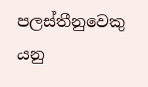පලස්තීනුවෙකු  යනු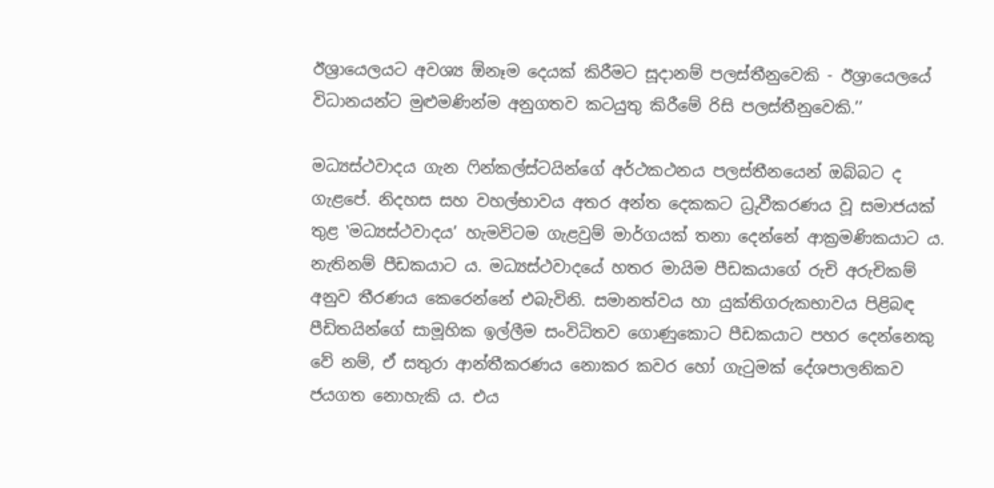ඊශ්‍රායෙලයට අවශ්‍ය ඕනෑම දෙයක් කිරීමට සූදානම් පලස්තීනුවෙකි - ඊශ්‍රායෙලයේ විධානයන්ට මුළුමණින්ම අනුගතව කටයුතු කිරීමේ රිසි පලස්තීනුවෙකි.’’

මධ්‍යස්ථවාදය ගැන ෆින්කල්ස්ටයින්ගේ අර්ථකථනය පලස්තීනයෙන් ඔබ්බට ද ගැළපේ. නිදහස සහ වහල්භාවය අතර අන්ත දෙකකට ධ්‍රුවීකරණය වූ සමාජයක් තුළ ‛මධ්‍යස්ථවාදය’ හැමවිටම ගැළවුම් මාර්ගයක් තනා දෙන්නේ ආක්‍රමණිකයාට ය. නැතිනම් පීඩකයාට ය. මධ්‍යස්ථවාදයේ හතර මායිම පීඩකයාගේ රුචි අරුචිකම් අනුව තීරණය කෙරෙන්නේ එබැවිනි. සමානත්වය හා යුක්තිගරුකභාවය පිළිබඳ පීඩිතයින්ගේ සාමූහික ඉල්ලීම සංවිධිතව ගොණුකොට පීඩකයාට පහර දෙන්නෙකු වේ නම්, ඒ සතුරා ආන්තීකරණය නොකර කවර හෝ ගැටුමක් දේශපාලනිකව ජයගත නොහැකි ය. එය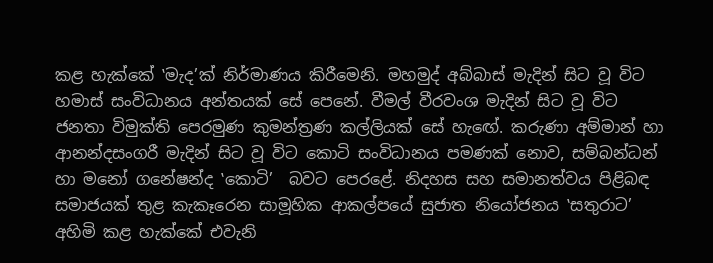කළ හැක්කේ ‛මැද’ක් නිර්මාණය කිරීමෙනි. මහමුද් අබ්බාස් මැදින් සිට වූ විට හමාස් සංවිධානය අන්තයක් සේ පෙනේ. වීමල් වීරවංශ මැදින් සිට වූ විට ජනතා විමුක්ති පෙරමුණ කුමන්ත්‍රණ කල්ලියක් සේ හැඟේ. කරුණා අම්මාන් හා ආනන්දසංගරී මැදින් සිට වූ විට කොටි සංවිධානය පමණක් නොව, සම්බන්ධන් හා මනෝ ගනේෂන්ද ‛කොටි’  බවට පෙරළේ. නිදහස සහ සමානත්වය පිළිබඳ සමාජයක් තුළ කැකෑරෙන සාමූහික ආකල්පයේ සුජාත නියෝජනය ‛සතුරාට’ අහිමි කළ හැක්කේ එවැනි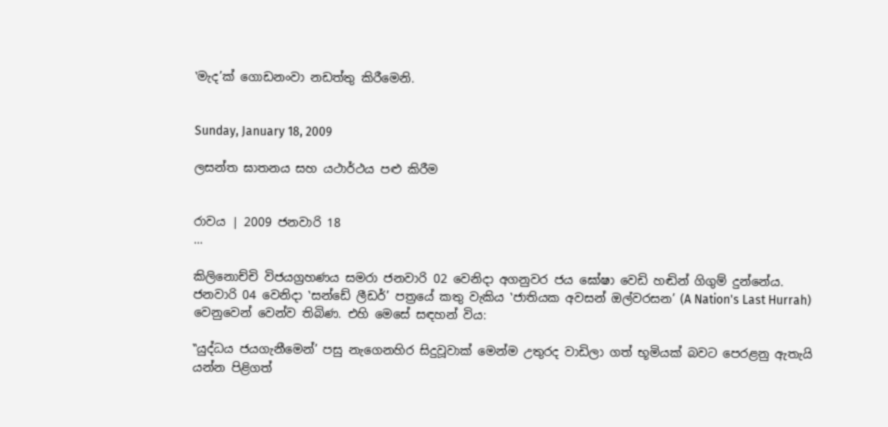‛මැද’ක් ගොඩනංවා නඩත්තු කිරීමෙනි.


Sunday, January 18, 2009

ලසන්ත ඝාතනය සහ යථාර්ථය පළු කිරීම


රාවය | 2009 ජනවාරි 18
...

කිලිනොච්චි විජයග්‍රහණය සමරා ජනවාරි 02 වෙනිදා අගනුවර ජය ඝෝෂා වෙඩි හඬින් ගිගුම් දුන්නේය. ජනවාරි 04 වෙනිදා ‛සන්ඩේ ලීඩර්’ පත්‍රයේ කතු වැකිය ‛ජාතියක අවසන් ඔල්වරසන’ (A Nation's Last Hurrah) වෙනුවෙන් වෙන්ව තිබිණ. එහි මෙසේ සඳහන් විය:

‛‛යුද්ධය ජයගැනීමෙන්’ පසු නැගෙනහිර සිදුවූවාක් මෙන්ම උතුරද වාඩිලා ගත් භූමියක් බවට පෙරළනු ඇතැයි යන්න පිළිගත්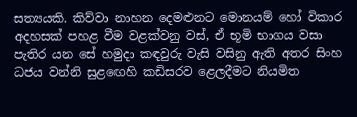සත්‍යයකි. කිව්වා නාහන දෙමළුනට මොනයම් හෝ විකාර අදහසක් පහළ වීම වළක්වනු වස්, ඒ භූමි භාගය වසා පැතිර යන සේ හමුදා කඳවුරු වැසි වසිනු ඇති අතර සිංහ ධජය වන්නි සුළඟෙහි කඩිසරව ළෙලදීමට නියමිත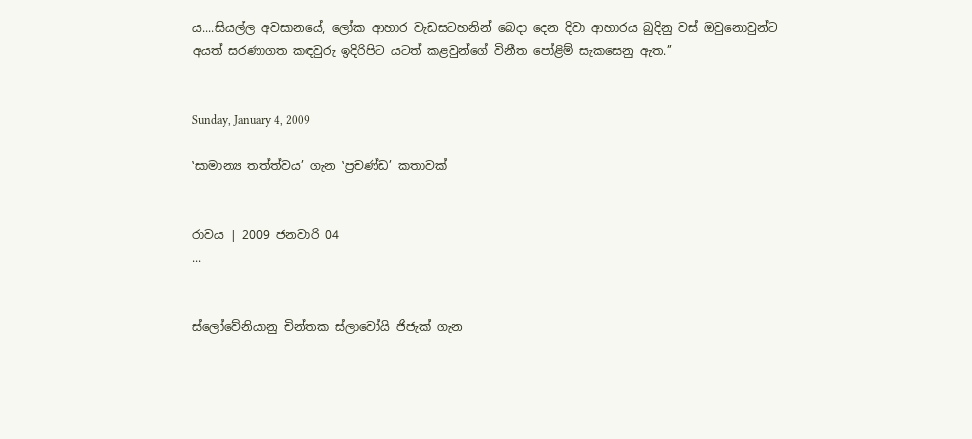ය....සියල්ල අවසානයේ, ලෝක ආහාර වැඩසටහනින් බෙදා දෙන දිවා ආහාරය බුදිනු වස් ඔවුනොවුන්ට අයත් සරණාගත කඳවුරු ඉදිරිපිට යටත් කළවුන්ගේ විනීත පෝළිම් සැකසෙනු ඇත.’’


Sunday, January 4, 2009

‛සාමාන්‍ය තත්ත්වය’ ගැන ‛ප්‍රචණ්ඩ’ කතාවක්


රාවය | 2009 ජනවාරි 04
...


ස්ලෝවේනියානු චින්තක ස්ලාවෝයි ජිජැක් ගැන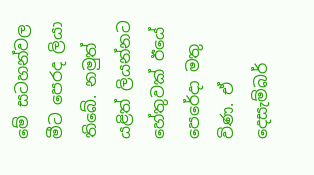මේ සටහන්වල මීට පෙරද ලියා තිබේ. නමුත් යළිත් ලියන්නට හේතුවක් ඊයේ පෙරේදා මතු විණ. ඒ දෙසැම්බර්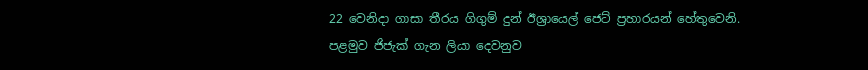22 වෙනිදා ගාසා තීරය ගිගුම් දුන් ඊශ්‍රායෙල් ජෙට් ප්‍රහාරයන් හේතුවෙනි. පළමුව ජිජැක් ගැන ලියා දෙවනුව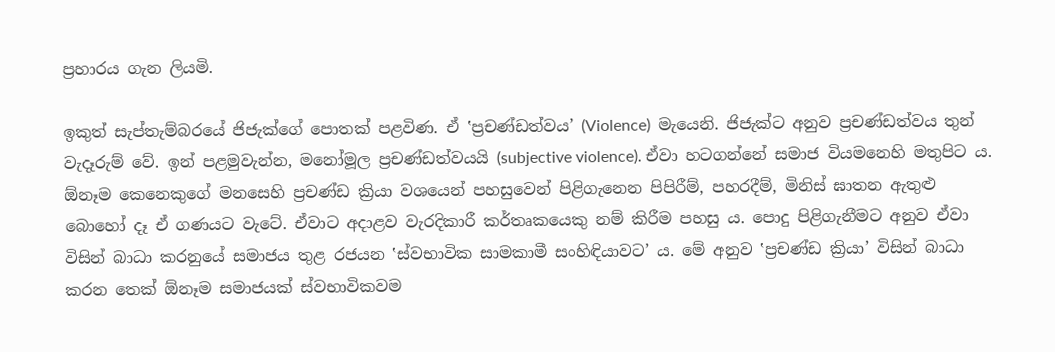ප්‍රහාරය ගැන ලියමි.

ඉකුත් සැප්තැම්බරයේ ජිජැක්ගේ පොතක් පළවිණ. ඒ ‛ප්‍රචණ්ඩත්වය’ (Violence)  මැයෙනි. ජිජැක්ට අනුව ප්‍රචණ්ඩත්වය තුන් වැදෑරුම් වේ. ඉන් පළමුවැන්න, මනෝමූල ප්‍රචණ්ඩත්වයයි (subjective violence). ඒවා හටගන්නේ සමාජ වියමනෙහි මතුපිට ය. ඕනෑම කෙනෙකුගේ මනසෙහි ප්‍රචණ්ඩ ක්‍රියා වශයෙන් පහසුවෙන් පිළිගැනෙන පිපිරීම්, පහරදීම්, මිනිස් ඝාතන ඇතුළු බොහෝ දෑ ඒ ගණයට වැටේ. ඒවාට අදාළව වැරදිකාරී කර්තෘකයෙකු නම් කිරීම පහසු ය. පොදු පිළිගැනීමට අනුව ඒවා විසින් බාධා කරනුයේ සමාජය තුළ රජයන ‛ස්වභාවික සාමකාමී සංහිඳියාවට’ ය. මේ අනුව ‛ප්‍රචණ්ඩ ක්‍රියා’ විසින් බාධා කරන තෙක් ඕනෑම සමාජයක් ස්වභාවිකවම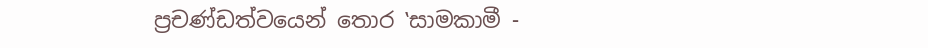ප්‍රචණ්ඩත්වයෙන් තොර ‛සාමකාමී -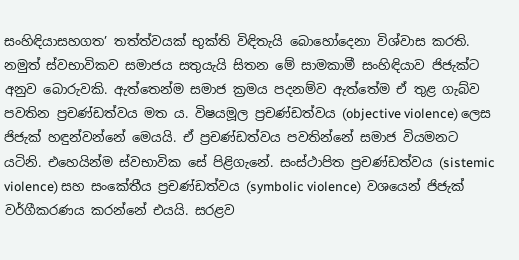සංහිඳියාසහගත’ තත්ත්වයක් භුක්ති විඳිතැයි බොහෝදෙනා විශ්වාස කරති. නමුත් ස්වභාවිකව සමාජය සතුයැයි සිතන මේ සාමකාමී සංහිඳියාව ජිජැක්ට අනුව බොරුවකි. ඇත්තෙන්ම සමාජ ක්‍රමය පදනම්ව ඇත්තේම ඒ තුළ ගැබ්ව පවතින ප්‍රචණ්ඩත්වය මත ය. විෂයමූල ප්‍රචණ්ඩත්වය (objective violence) ලෙස ජිජැක් හඳුන්වන්නේ මෙයයි. ඒ ප්‍රචණ්ඩත්වය පවතින්නේ සමාජ වියමනට යටිනි. එහෙයින්ම ස්වභාවික සේ පිළිගැනේ. සංස්ථාපිත ප්‍රචණ්ඩත්වය (sistemic violence) සහ සංකේතීය ප්‍රචණ්ඩත්වය (symbolic violence)  වශයෙන් ජිජැක් වර්ගීකරණය කරන්නේ එයයි. සරළව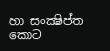හා සංක්‍ෂිප්ත කොට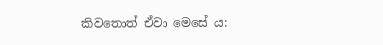කිවතොත් ඒවා මෙසේ ය: